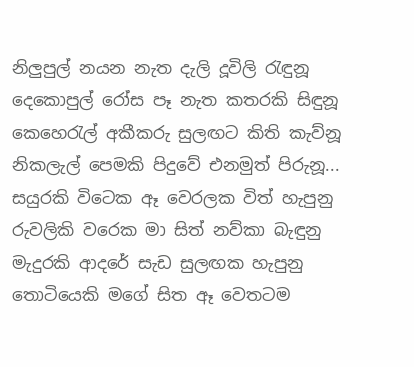නිලුපුල් නයන නැත දැලි දූවිලි රැඳුනූ
දෙකොපුල් රෝස පෑ නැත කතරකි සිඳුනූ
කෙහෙරැල් අකීකරු සුලඟට කිති කැව්නූ
නිකලැල් පෙමකි පිදුවේ එනමුත් පිරුනූ...
සයුරකි විටෙක ඈ වෙරලක විත් හැපුනු
රුවලිකි වරෙක මා සිත් නව්කා බැඳුනු
මැදුරකි ආදරේ සැඩ සුලඟක හැපුනු
තොටියෙකි මගේ සිත ඈ වෙතටම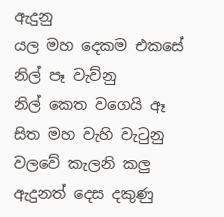ඇදුනු
යල මහ දෙකම එකසේ නිල් පෑ වැව්නු
නිල් කෙත වගෙයි ඈ සිත මහ වැහි වැටුනු
වලවේ කැලනි කලු ඇදුනත් දෙස දකුණු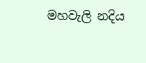මහවැලි නදිය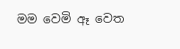මම වෙමි ඈ වෙත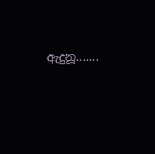ඇදුනූ.......